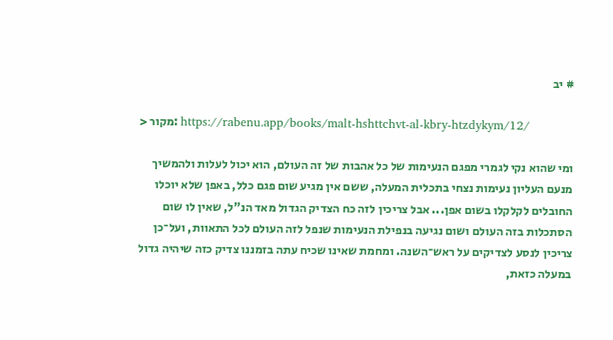# יב

> מקור: https://rabenu.app/books/malt-hshttchvt-al-kbry-htzdykym/12/

ומי שהוא נקי לגמרי מפגם הנעימות של כל אהבות של זה העולם, הוא יכול לעלות ולהמשיך מנעם העליון נעימות נצחי בתכלית המעלה, ששם אין מגיע שום פגם כלל, באפן שלא יוכלו החובלים לקלקלו בשום אפן... אבל צריכין לזה כח הצדיק הגדול מאד הנ"ל, שאין לו שום הסתכלות בזה העולם ושום נגיעה בנפילת הנעימות שנפל לזה העולם לכל התאוות, ועל־כן צריכין לנסע לצדיקים על ראש־השנה. ומחמת שאינו שכיח עתה בזמננו צדיק כזה שיהיה גדול במעלה כזאת,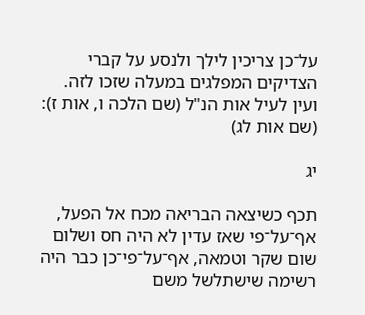על־כן צריכין לילך ולנסע על קברי הצדיקים המפלגים במעלה שזכו לזה. ועין לעיל אות הנ"ל (שם הלכה ו, אות ז): (שם אות לג)

יג

תכף כשיצאה הבריאה מכח אל הפעל, אף־על־פי שאז עדין לא היה חס ושלום שום שקר וטמאה, אף־על־פי־כן כבר היה רשימה שישתלשל משם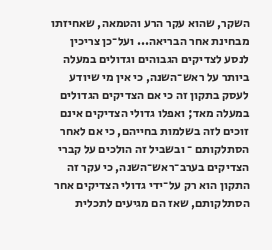השקר, שהוא עקר הרע והטמאה, שאחיזתו מבחינת אחר הבריאה... ועל־כן צריכין לנסע לצדיקים הגבוהים וגדולים במעלה ביותר על ראש־השנה, כי אין מי שיודע לעסק בתקון זה כי אם הצדיקים הגדולים במעלה מאד; ואפלו גדולי הצדיקים אינם זוכים לזה בשלמות בחייהם, כי אם לאחר הסתלקותם ־ ובשביל זה הולכים על קברי הצדיקים בערב־ראש־השנה, כי עקר זה התקון הוא רק על־ידי גדולי הצדיקים אחר הסתלקותם, שאז הם מגיעים לתכלית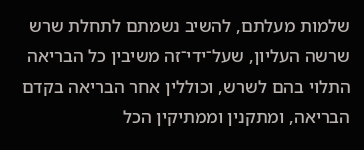שלמות מעלתם, להשיב נשמתם לתחלת שרש שרשה העליון, שעל־ידי־זה משיבין כל הבריאה התלוי בהם לשרש, וכוללין אחר הבריאה בקדם הבריאה, ומתקנין וממתיקין הכל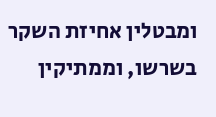ומבטלין אחיזת השקר בשרשו, וממתיקין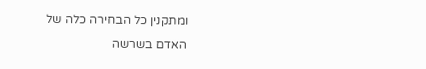ומתקנין כל הבחירה כלה של האדם בשרשה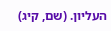העליון. (שם, קיג)